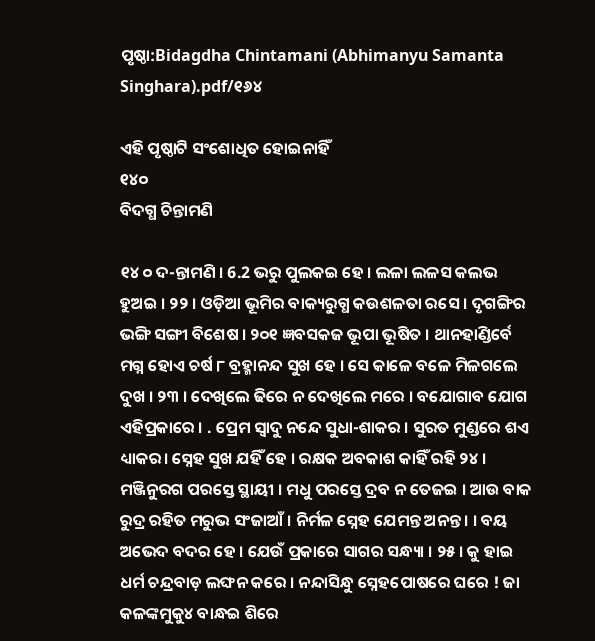ପୃଷ୍ଠା:Bidagdha Chintamani (Abhimanyu Samanta Singhara).pdf/୧୬୪

ଏହି ପୃଷ୍ଠାଟି ସଂଶୋଧିତ ହୋଇନାହିଁ
୧୪୦
ବିଦଗ୍ଧ ଚିନ୍ତାମଣି

୧୪ ୦ ଦ-ନ୍ତାମଣି । 6.2 ଭରୁ ପୁଲକଇ ହେ । ଲଳା ଲଳସ କଲଭ ହୁଅଇ । ୨୨ । ଓଡ଼ିଆ ଭୂମିର ବାକ୍ୟରୁଗ୍ଧ କଉଶଳତା ରସେ । ଦୃଗଙ୍ଗିର ଭଙ୍ଗି ସଙ୍ଗୀ ବିଶେଷ । ୨୦୧ ଜ୍ଞବସକଜ ଭୂପା ଭୂଷିତ । ଥାନହାଣ୍ଡିର୍ବେ ମଗ୍ନ ହୋଏ ଚର୍ଷ ୮ ବ୍ରହ୍ମାନନ୍ଦ ସୁଖ ହେ । ସେ କାଳେ ବଳେ ମିଳଗଲେ ଦୁଖ । ୨୩ । ଦେଖିଲେ ଢିରେ ନ ଦେଖିଲେ ମରେ । ବଯୋଗାବ ଯୋଗ ଏହିପ୍ରକାରେ । . ପ୍ରେମ ସ୍ବାଦୁ ନନ୍ଦେ ସୁଧା-ଶାକର । ସୁରତ ମୁଣ୍ଡରେ ଶଏ ଧ୍ୟାକର। ସ୍ନେହ ସୁଖ ଯହିଁ ହେ । ରକ୍ଷକ ଅବକାଶ କାହିଁ ରହି ୨୪ । ମଞ୍ଜିନୁରଗ ପରସ୍ତେ ସ୍ଥାୟୀ । ମଧୁ ପରସ୍ତେ ଦ୍ରବ ନ ତେଜଇ । ଆଉ ବାକ ରୁଦ୍ର ରହିତ ମରୁଭ ସଂଜାଆଁ । ନିର୍ମଳ ସ୍ନେହ ଯେମନ୍ତ ଅନନ୍ତ । । ବୟ ଅଭେଦ ବଦର ହେ । ଯେଉଁ ପ୍ରକାରେ ସାଗର ସନ୍ଧ୍ୟା । ୨୫ । କୁ ହାଇ ଧର୍ମ ଚନ୍ଦ୍ରବାଡ଼ ଲଙ୍ଘନ କରେ । ନନ୍ଦାସିନ୍ଧୁ ସ୍ନେହପୋଷରେ ଘରେ ! ଜା କଳଙ୍କମୁକୁ୪ ବାନ୍ଧଇ ଶିରେ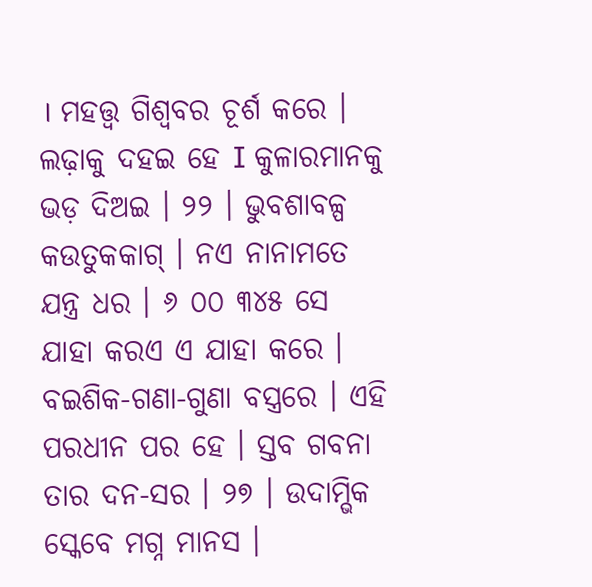। ମହତ୍ତ୍ଵ ଗିଶ୍ଵବର ଚୂର୍ଶ କରେ । ଲଢ଼ାକୁ ଦହଇ ହେ I କୁଳାରମାନକୁ ଭଡ଼ ଦିଅଇ । ୨୨ । ଭୁବଶାବଳ୍ପ କଉତୁକକାଗ୍ । ନଏ ନାନାମତେ ଯନ୍ତ୍ର ଧର । ୬ ୦୦ ୩୪୫ ସେ ଯାହା କରଏ ଏ ଯାହା କରେ । ବଇଶିକ-ଗଣା-ଗୁଣା ବସ୍ତ୍ରରେ । ଏହି ପରଧୀନ ପର ହେ । ସ୍ତବ ଗବନା ତାର ଦନ-ସର । ୨୭ । ଉଦାମ୍ଭିକ ସ୍କେବେ ମଗ୍ନ ମାନସ ।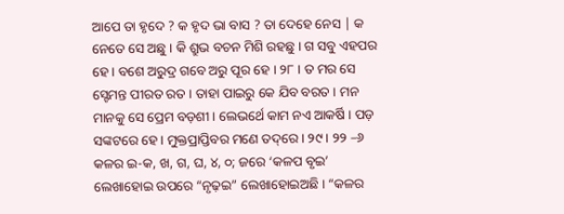ଆପେ ତା ହୃଦେ ? କ ହୃଦ ଭା ବାସ ? ତା ଦେହେ ନେସ | କ ନେତେ ସେ ଅଛୁ । କି ଶ୍ରୁଭ ବଚନ ମିଶି ରହଛୁ । ଗ ସବୁ ଏହପର ହେ । ବଶେ ଅରୁଦ୍ର ଗବେ ଅରୁ ପୂର ହେ । ୨୮ । ତ ମର ସେ ସ୍ଟେମନ୍ତ ପୀରତ ରତ । ତାହା ପାଇରୁ କେ ଯିବ ବରତ । ମନ ମାନକୁ ସେ ପ୍ରେମ ବଡ଼ଶୀ । ଲେଭର୍ଥେ କାମ ନଏ ଆକର୍ଷି । ପଡ଼ ସଙ୍କଟରେ ହେ । ମୁକ୍ତପ୍ରାପ୍ତିବର ମଣେ ତଦ୍‌ରେ । ୨୯ । ୨୨ –୬ କଳର ଇ-କ, ଖ, ଗ, ଘ, ୪, ୦; ଜରେ ‘କଳପ ବୃଇ’ ଲେଖାହୋଇ ଉପରେ “ନୃଢ଼ଇ” ଲେଖାହୋଇଅଛି । “କଳର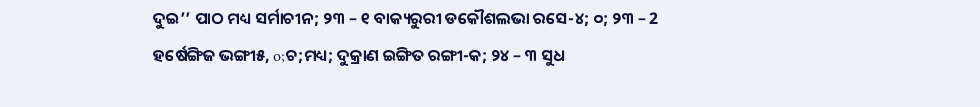ଦୁଇ’’ ପାଠ ମଧ୍ୟ ସର୍ମାଚୀନ; ୨୩ – ୧ ବାକ୍ୟରୁରୀ ଡକୌଶଲଭା ରସେ-୪; ୦; ୨୩ – 2 ହର୍ଷେଙ୍ଗିଜ ଭଙ୍ଗୀ୫, o;ଚ;ମଧ୍ୟ; ଦୁକ୍ରାଣ ଇଙ୍ଗିତ ରଙ୍ଗୀ-କ; ୨୪ – ୩ ସୁଧ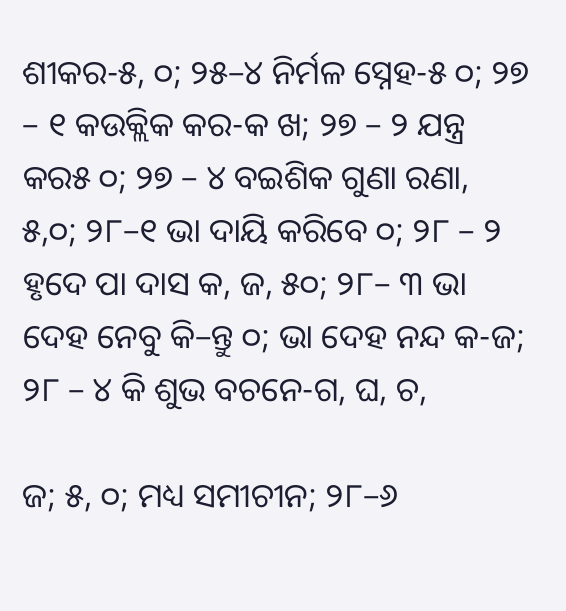ଶୀକର-୫, ୦; ୨୫–୪ ନିର୍ମଳ ସ୍ନେହ-୫ ୦; ୨୭ – ୧ କଉକ୍ଲିକ କର-କ ଖ; ୨୭ – ୨ ଯନ୍ତ୍ର କର୫ ୦; ୨୭ – ୪ ବଇଶିକ ଗୁଣା ରଣା, ୫,୦; ୨୮–୧ ଭା ଦାୟି କରିବେ ୦; ୨୮ – ୨ ହୃଦେ ପା ଦାସ କ, ଜ, ୫୦; ୨୮– ୩ ଭା ଦେହ ନେବୁ କି–ନ୍ତୁ ୦; ଭା ଦେହ ନନ୍ଦ କ-ଜ; ୨୮ – ୪ କି ଶୁଭ ବଚନେ-ଗ, ଘ, ଚ,

ଜ; ୫, ୦; ମଧ୍ୟ ସମୀଚୀନ; ୨୮–୬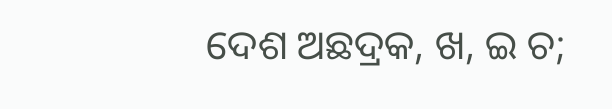ଦେଶ ଅଛଦ୍ରକ, ଖ, ଇ ଚ;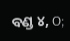ବଣ୍ଡ ୪, O;